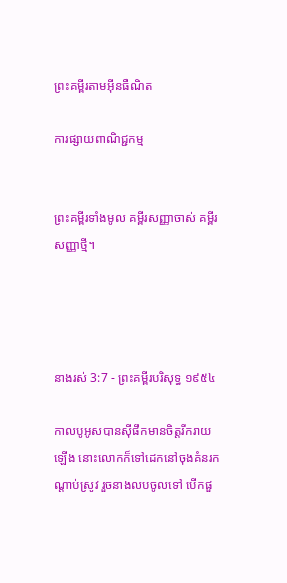ព្រះគម្ពីរតាមអ៊ីនធឺណិត

ការផ្សាយពាណិជ្ជកម្ម


ព្រះគម្ពីរទាំងមូល គម្ពីរសញ្ញាចាស់ គម្ពីរសញ្ញាថ្មី។




នាងរស់ 3:7 - ព្រះគម្ពីរបរិសុទ្ធ ១៩៥៤

កាលបូអូសបានស៊ីផឹកមានចិត្តរីក‌រាយឡើង នោះលោកក៏ទៅដេកនៅចុងគំនរកណ្តាប់ស្រូវ រួចនាងលបចូលទៅ បើកផួ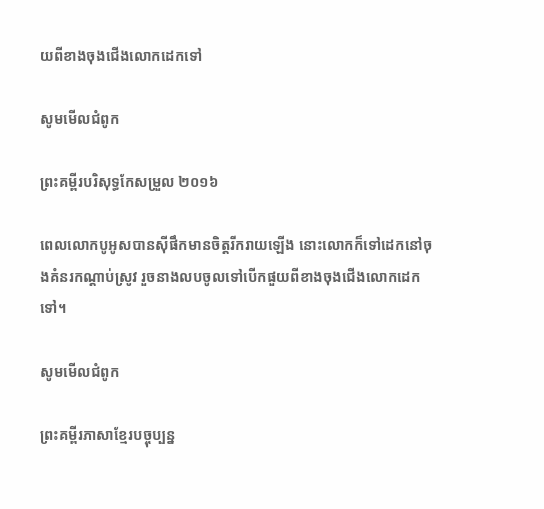យពីខាងចុងជើងលោកដេកទៅ

សូមមើលជំពូក

ព្រះគម្ពីរបរិសុទ្ធកែសម្រួល ២០១៦

ពេលលោកបូអូសបានស៊ីផឹកមានចិត្តរីក‌រាយឡើង នោះលោកក៏ទៅដេកនៅចុងគំនរកណ្ដាប់ស្រូវ រួចនាងលបចូលទៅបើកផួយពីខាងចុងជើងលោកដេកទៅ។

សូមមើលជំពូក

ព្រះគម្ពីរភាសាខ្មែរបច្ចុប្បន្ន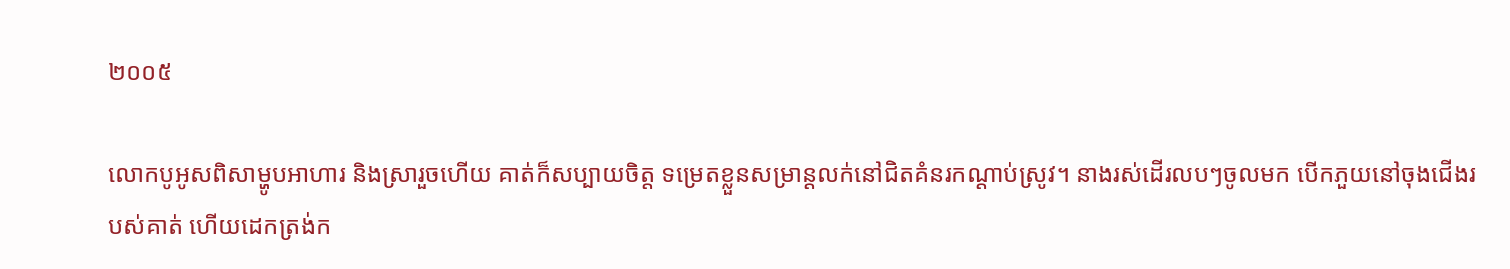២០០៥

លោកបូអូសពិសាម្ហូបអាហារ និងស្រារួចហើយ គាត់ក៏សប្បាយចិត្ត ទម្រេតខ្លួនសម្រាន្ដលក់នៅជិតគំនរកណ្ដាប់ស្រូវ។ នាងរស់ដើរលបៗចូលមក បើកភួយនៅចុងជើងរបស់គាត់ ហើយដេកត្រង់ក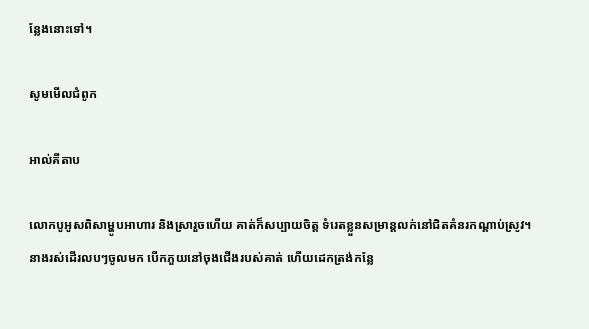ន្លែងនោះទៅ។

សូមមើលជំពូក

អាល់គីតាប

លោកបូអូសពិសាម្ហូបអាហារ និងស្រារួចហើយ គាត់ក៏សប្បាយចិត្ត ទំរេតខ្លួនសម្រាន្តលក់នៅជិតគំនរកណ្តាប់ស្រូវ។ នាងរស់ដើរលបៗចូលមក បើកភួយនៅចុងជើងរបស់គាត់ ហើយដេកត្រង់កន្លែ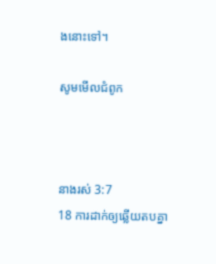ងនោះទៅ។

សូមមើលជំពូក



នាងរស់ 3:7
18 ការដាក់ឲ្យឆ្លើយតបគ្នា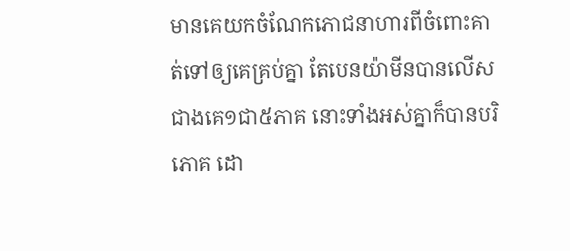មានគេយកចំណែកភោជ‌នាហារពីចំពោះគាត់ទៅឲ្យគេគ្រប់គ្នា តែបេន‌យ៉ាមីនបានលើសជាងគេ១ជា៥ភាគ នោះទាំងអស់គ្នាក៏បានបរិភោគ ដោ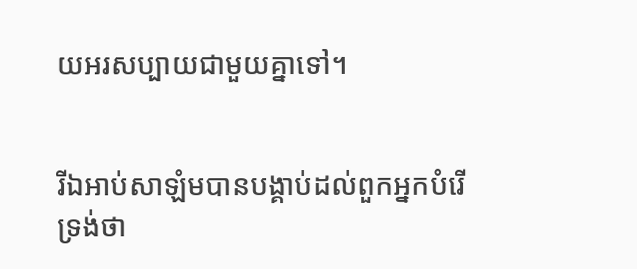យអរសប្បាយជាមួយគ្នាទៅ។


រីឯអាប់‌សា‌ឡំមបានបង្គាប់ដល់ពួកអ្នកបំរើទ្រង់ថា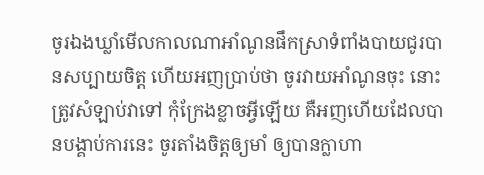ចូរឯងឃ្លាំមើលកាលណាអាំណូនផឹកស្រាទំពាំង‌បាយ‌ជូរបានសប្បាយចិត្ត ហើយអញប្រាប់ថា ចូរវាយអាំណូនចុះ នោះត្រូវសំឡាប់វាទៅ កុំក្រែងខ្លាចអ្វីឡើយ គឺអញហើយដែលបានបង្គាប់ការនេះ ចូរតាំងចិត្តឲ្យមាំ ឲ្យបានក្លាហា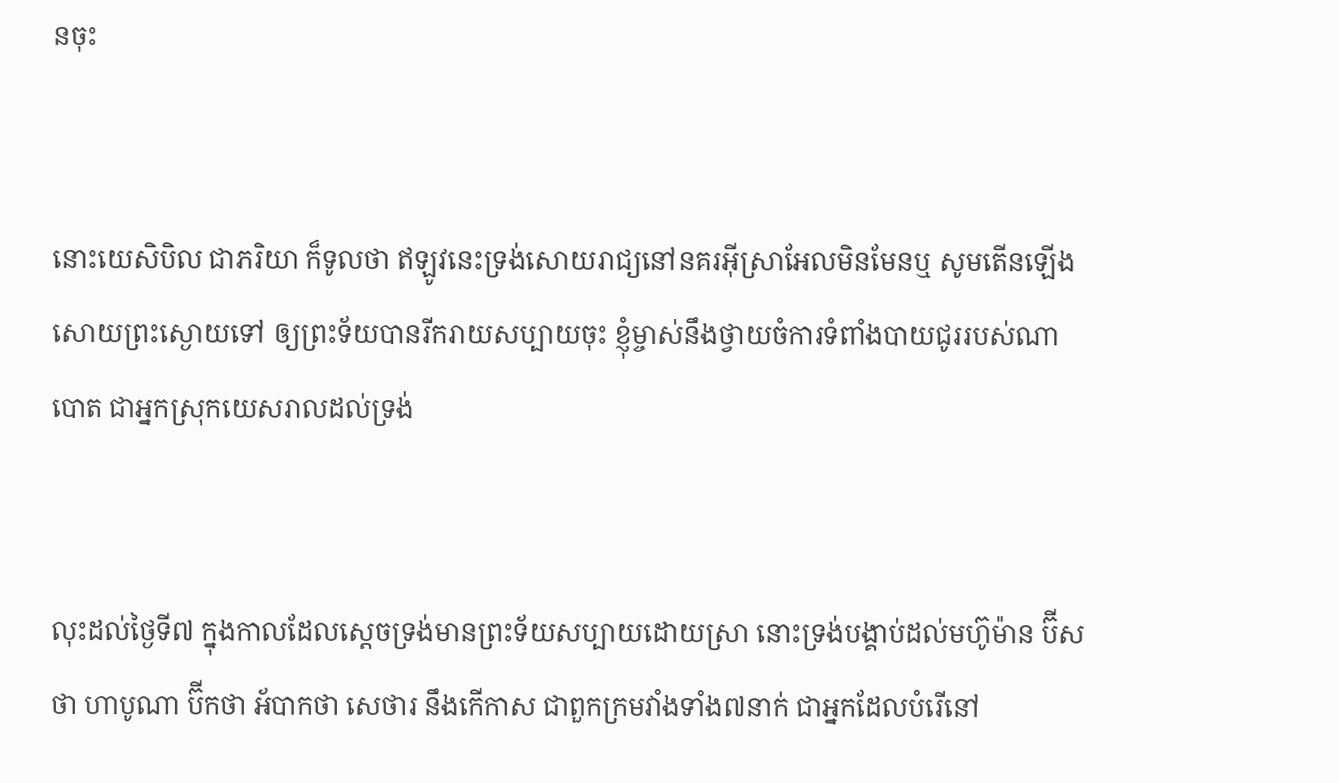នចុះ


នោះយេសិ‌បិល ជាភរិយា ក៏ទូលថា ឥឡូវនេះទ្រង់សោយ‌រាជ្យនៅនគរអ៊ីស្រាអែលមិនមែនឬ សូមតើនឡើង សោយព្រះ‌ស្ងោយទៅ ឲ្យព្រះ‌ទ័យបានរីក‌រាយសប្បាយចុះ ខ្ញុំម្ចាស់នឹងថ្វាយចំការទំពាំង‌បាយ‌ជូររបស់ណាបោត ជាអ្នកស្រុកយេស‌រាលដល់ទ្រង់


លុះដល់ថ្ងៃទី៧ ក្នុងកាលដែលស្តេចទ្រង់មានព្រះ‌ទ័យសប្បាយដោយស្រា នោះទ្រង់បង្គាប់ដល់មហ៊ូម៉ាន ប៊ីសថា ហាបូណា ប៊ីកថា អ័បាកថា សេថារ នឹងកើកាស ជាពួកក្រមវាំងទាំង៧នាក់ ជាអ្នកដែលបំរើនៅ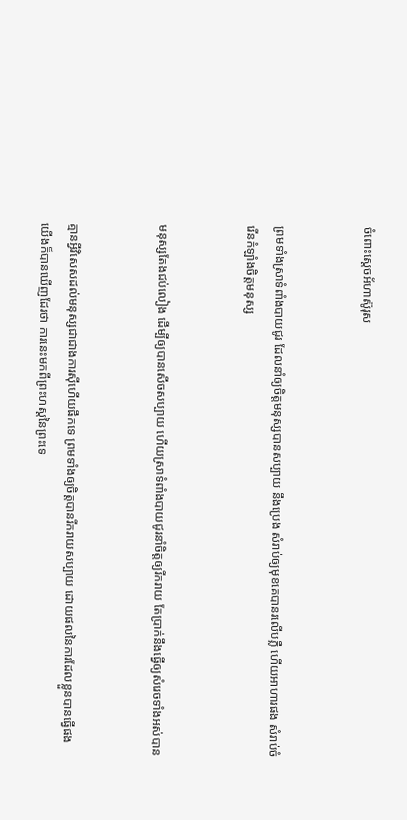ចំពោះស្តេចអ័ហា‌ស៊ូរុស


ព្រមទាំងស្រាទំពាំង‌បាយ‌ជូរ ដែលនាំឲ្យចិត្តមនុស្សបានសប្បាយ នឹងប្រេង សំរាប់ឲ្យមុខគេបានរលើបភ្លឺ ហើយអាហារផង សំរាប់ចំរើនកំឡាំងចិត្តមនុស្ស


មនុស្សតែងជប់‌លៀង ដើម្បីឲ្យបានសើចសប្បាយ ហើយស្រាទំពាំង‌បាយ‌ជូរនាំចិត្តឲ្យរីក‌រាយ តែប្រាក់នឹងធ្វើឲ្យសំរេចទាំងអស់បាន


គ្មានអ្វីវិសេសដល់មនុស្សជាជាងការស៊ីហើយផឹកទេ ព្រមទាំងឲ្យចិត្តបានរីក‌រាយសប្បាយ ដោយផលនៃការដែលខ្លួនបានធ្វើផង យើងក៏បានឃើញដែរថា ការនេះមកពីព្រះ‌ហស្តនៃព្រះទេ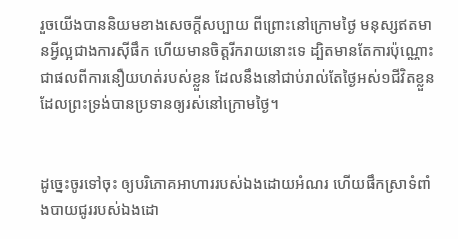រួចយើងបាននិយមខាងសេចក្ដីសប្បាយ ពីព្រោះនៅក្រោមថ្ងៃ មនុស្សឥតមានអ្វីល្អជាងការស៊ីផឹក ហើយមានចិត្តរីក‌រាយនោះទេ ដ្បិតមានតែការប៉ុណ្ណោះ ជាផលពីការនឿយ‌ហត់របស់ខ្លួន ដែលនឹងនៅជាប់រាល់តែថ្ងៃអស់១ជីវិតខ្លួន ដែលព្រះ‌ទ្រង់បានប្រទានឲ្យរស់នៅក្រោមថ្ងៃ។


ដូច្នេះចូរទៅចុះ ឲ្យបរិភោគអាហាររបស់ឯងដោយអំណរ ហើយផឹកស្រាទំពាំង‌បាយ‌ជូររបស់ឯងដោ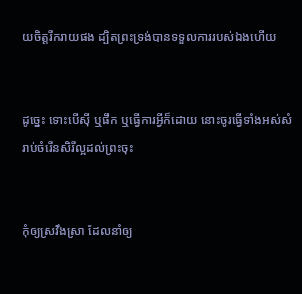យចិត្តរីក‌រាយផង ដ្បិតព្រះ‌ទ្រង់បានទទួលការរបស់ឯងហើយ


ដូច្នេះ ទោះបើស៊ី ឬផឹក ឬធ្វើការអ្វីក៏ដោយ នោះចូរធ្វើទាំងអស់សំរាប់ចំរើនសិរី‌ល្អដល់ព្រះចុះ


កុំឲ្យស្រវឹងស្រា ដែលនាំឲ្យ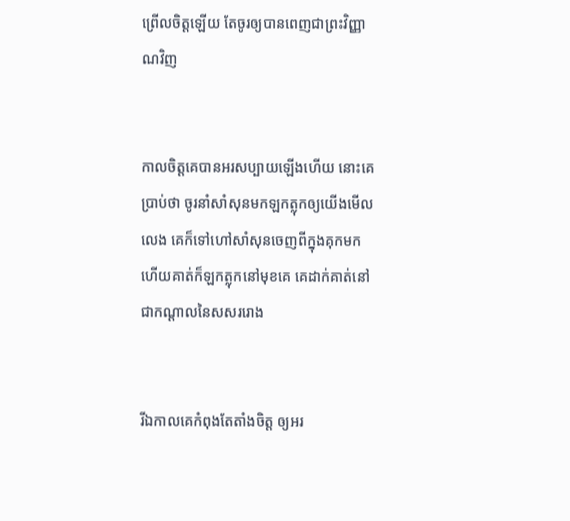ព្រើលចិត្តឡើយ តែចូរឲ្យបានពេញជាព្រះ‌វិញ្ញាណវិញ


កាលចិត្តគេបានអរសប្បាយឡើងហើយ នោះគេប្រាប់ថា ចូរនាំសាំសុនមកឡកត្លុកឲ្យយើងមើលលេង គេក៏ទៅហៅសាំសុនចេញពីក្នុងគុកមក ហើយគាត់ក៏ឡកត្លុកនៅមុខគេ គេដាក់គាត់នៅជាកណ្តាលនៃសសររោង


រីឯកាលគេកំពុងតែតាំងចិត្ត ឲ្យអរ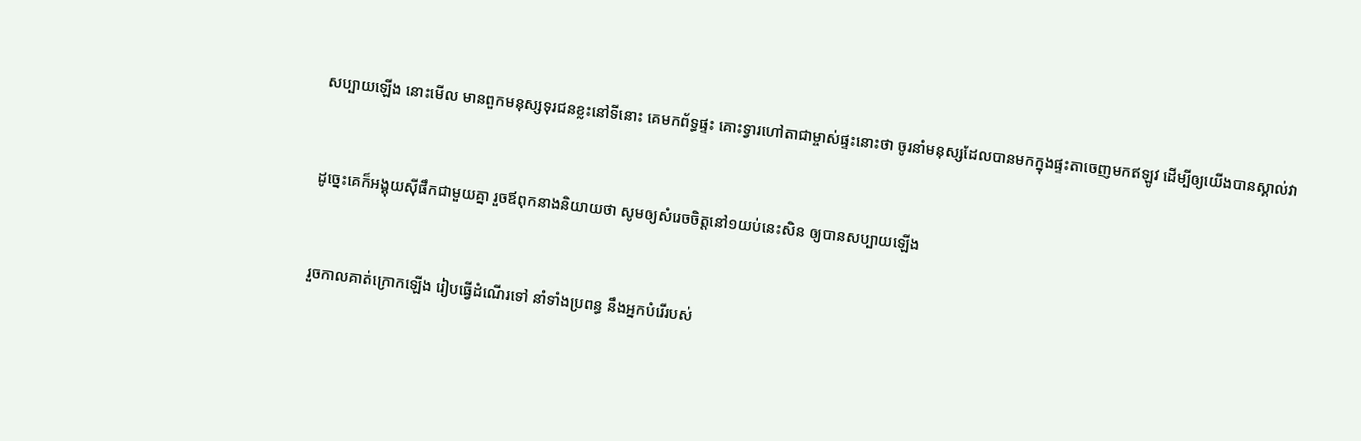សប្បាយឡើង នោះមើល មានពួកមនុស្សទុរជនខ្លះនៅទីនោះ គេមកព័ទ្ធផ្ទះ គោះទ្វារហៅតាជាម្ចាស់ផ្ទះនោះថា ចូរនាំមនុស្សដែលបានមកក្នុងផ្ទះតាចេញមកឥឡូវ ដើម្បីឲ្យយើងបានស្គាល់វា


ដូច្នេះគេក៏អង្គុយស៊ីផឹកជាមួយគ្នា រួចឪពុកនាងនិយាយថា សូមឲ្យសំរេចចិត្តនៅ១យប់នេះសិន ឲ្យបានសប្បាយឡើង


រួចកាលគាត់ក្រោកឡើង រៀបធ្វើដំណើរទៅ នាំទាំងប្រពន្ធ នឹងអ្នកបំរើរបស់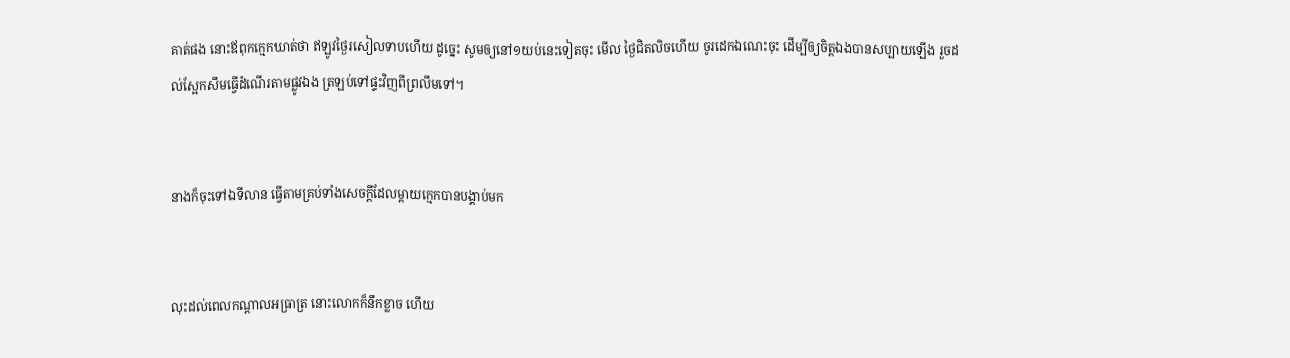គាត់ផង នោះឪពុកក្មេកឃាត់ថា ឥឡូវថ្ងៃរសៀលទាបហើយ ដូច្នេះ សូមឲ្យនៅ១យប់នេះទៀតចុះ មើល ថ្ងៃជិតលិចហើយ ចូរដេកឯណេះចុះ ដើម្បីឲ្យចិត្តឯងបានសប្បាយឡើង រួចដល់ស្អែកសឹមធ្វើដំណើរតាមផ្លូវឯង ត្រឡប់ទៅផ្ទះវិញពីព្រលឹមទៅ។


នាងក៏ចុះទៅឯទីលាន ធ្វើតាមគ្រប់ទាំងសេចក្ដីដែលម្តាយក្មេកបានបង្គាប់មក


លុះដល់ពេលកណ្តាលអធ្រាត្រ នោះលោកក៏នឹកខ្លាច ហើយ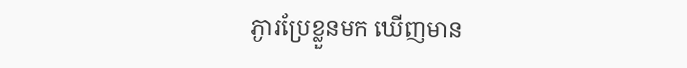ភ្ងារប្រែខ្លួនមក ឃើញមាន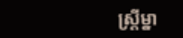ស្ត្រីម្នា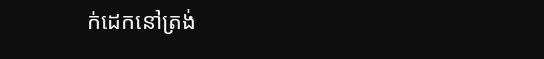ក់ដេកនៅត្រង់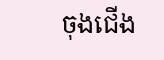ចុងជើង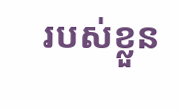របស់ខ្លួន